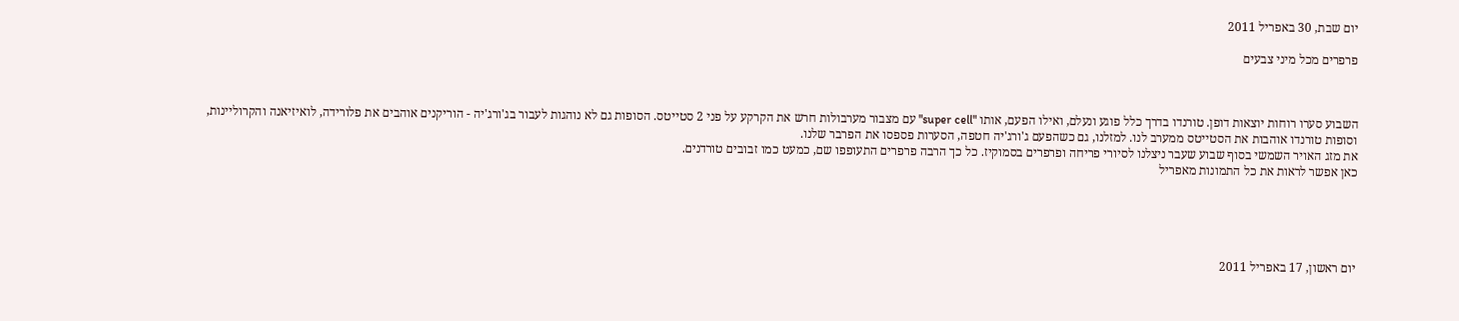יום שבת, 30 באפריל 2011

פרפרים מכל מיני צבעים



השבוע סערו רוחות יוצאות דופן. טורנדו בדרך כלל פוגע ונעלם, ואילו הפעם, אותו "super cell" עם מצבור מערבולות חרש את הקרקע על פני 2 סטייטס. הסופות גם לא נוהגות לעבור בג'ורג'יה - הוריקנים אוהבים את פלורידה, לואיזיאנה והקרוליינות, וסופות טורנדו אוהבות את הסטייטס ממערב לנו. למזלנו, גם כשהפעם ג'ורג'יה חטפה, הסערות פספסו את הפרבר שלנו.
את מזג האויר השמשי בסוף שבוע שעבר ניצלנו לסיורי פריחה ופרפרים בסמוקיז. כל כך הרבה פרפרים התעופפו שם, כמעט כמו זבובים טורדנים.
כאן אפשר לראות את כל התמונות מאפריל





יום ראשון, 17 באפריל 2011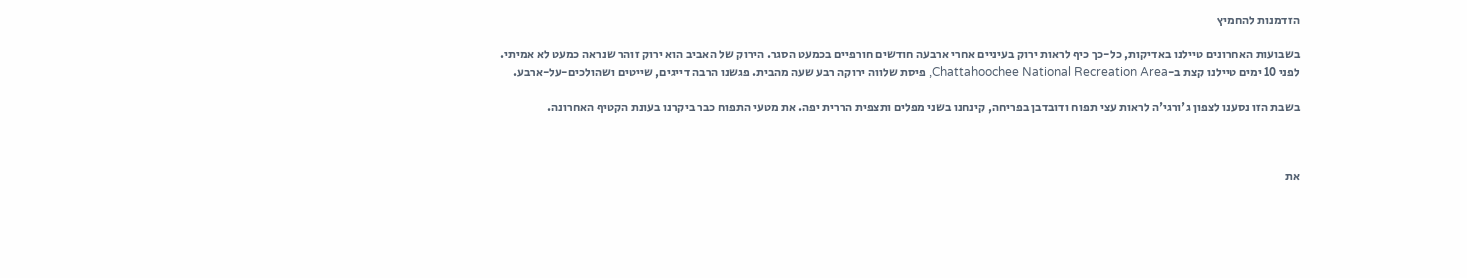הזדמנות להחמיץ

בשבועות האחרונים טיילנו באדיקות, כל-כך כיף לראות ירוק בעיניים אחרי ארבעה חודשים חורפיים בכמעט הסגר. הירוק של האביב הוא ירוק זוהר שנראה כמעט לא אמיתי.
לפני 10 ימים טיילנו קצת ב-Chattahoochee National Recreation Area, פיסת שלווה ירוקה רבע שעה מהבית. פגשנו הרבה דייגים, שייטים ושהולכים-על-ארבע.

בשבת הזו נסענו לצפון ג'ורגי'ה לראות עצי תפוח ודובדבן בפריחה, קינחנו בשני מפלים ותצפית הררית יפה. את מטעי התפוח כבר ביקרנו בעונת הקטיף האחרונה.



את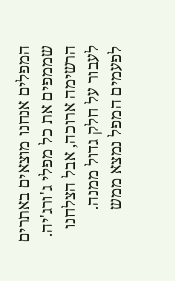המפלים אנחנו מוצאים באתרים שממפים את כל מפלי ג'ורג'יה. הרשימה ארוכה, אבל הצלחנו לעבור על חלק גדול ממנה. לפעמים המפל נמצא ממש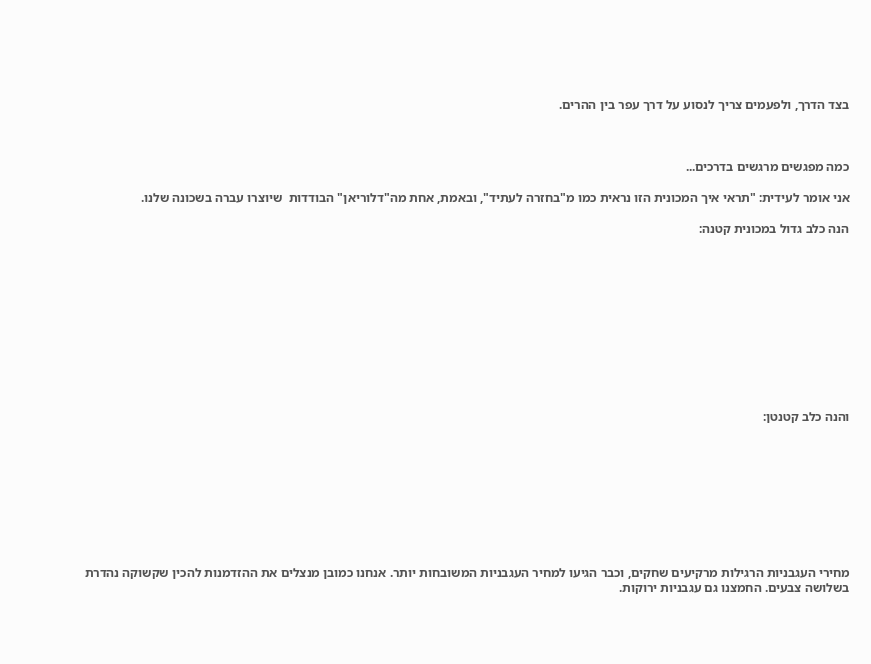בצד הדרך, ולפעמים צריך לנסוע על דרך עפר בין ההרים.



כמה מפגשים מרגשים בדרכים...

אני אומר לעידית: "תראי איך המכונית הזו נראית כמו מ"בחזרה לעתיד", ובאמת, אחת מה"דלוריאן" הבודדות  שיוצרו עברה בשכונה שלנו.

הנה כלב גדול במכונית קטנה:











והנה כלב קטנטן:









מחירי העגבניות הרגילות מרקיעים שחקים, וכבר הגיעו למחיר העגבניות המשובחות יותר. אנחנו כמובן מנצלים את ההזדמנות להכין שקשוקה נהדרת בשלושה צבעים. החמצנו גם עגבניות ירוקות.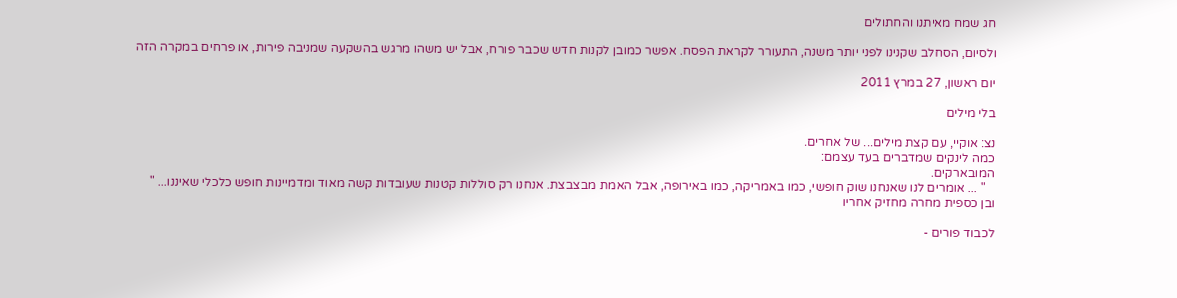חג שמח מאיתנו והחתולים

ולסיום, הסחלב שקנינו לפני יותר משנה, התעורר לקראת הפסח. אפשר כמובן לקנות חדש שכבר פורח, אבל יש משהו מרגש בהשקעה שמניבה פירות, או פרחים במקרה הזה

יום ראשון, 27 במרץ 2011

בלי מילים

נצ: אוקיי, עם קצת מילים... של אחרים.
כמה לינקים שמדברים בעד עצמם:
המובארקים.
   " ... אומרים לנו שאנחנו שוק חופשי, כמו באמריקה, כמו באירופה, אבל האמת מבצבצת. אנחנו רק סוללות קטנות שעובדות קשה מאוד ומדמיינות חופש כלכלי שאיננו... "
ובן כספית מחרה מחזיק אחריו

לכבוד פורים -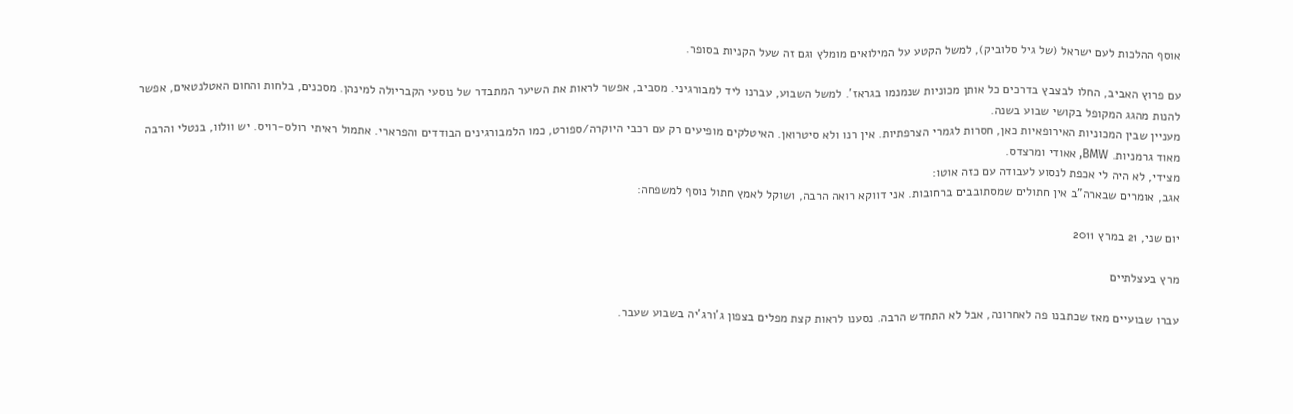אוסף ההלכות לעם ישראל (של גיל סלוביק), למשל הקטע על המילואים מומלץ וגם זה שעל הקניות בסופר.

עם פרוץ האביב, החלו לבצבץ בדרכים כל אותן מכוניות שנמנמו בגראז'. למשל השבוע, עברנו ליד למבורגיני. מסביב, אפשר לראות את השיער המתבדר של נוסעי הקבריולה למינהן. מסכנים, בלחות והחום האטלנטאים, אפשר להנות מהגג המקופל בקושי שבוע בשנה.
מעניין שבין המכוניות האירופאיות כאן, חסרות לגמרי הצרפתיות. אין רנו ולא סיטרואן. האיטלקים מופיעים רק עם רכבי היוקרה/ספורט, כמו הלמבורגינים הבודדים והפרארי. אתמול ראיתי רולס-רויס. יש וולוו, בנטלי והרבה מאוד גרמניות. BMW, אאודי ומרצדס.
מצידי, לא היה לי אכפת לנסוע לעבודה עם כזה אוטו:
אגב, אומרים שבארה"ב אין חתולים שמסתובבים ברחובות. אני דווקא רואה הרבה, ושוקל לאמץ חתול נוסף למשפחה:

יום שני, 21 במרץ 2011

מרץ בעצלתיים

עברו שבועיים מאז שכתבנו פה לאחרונה, אבל לא התחדש הרבה. נסענו לראות קצת מפלים בצפון ג'ורג'יה בשבוע שעבר.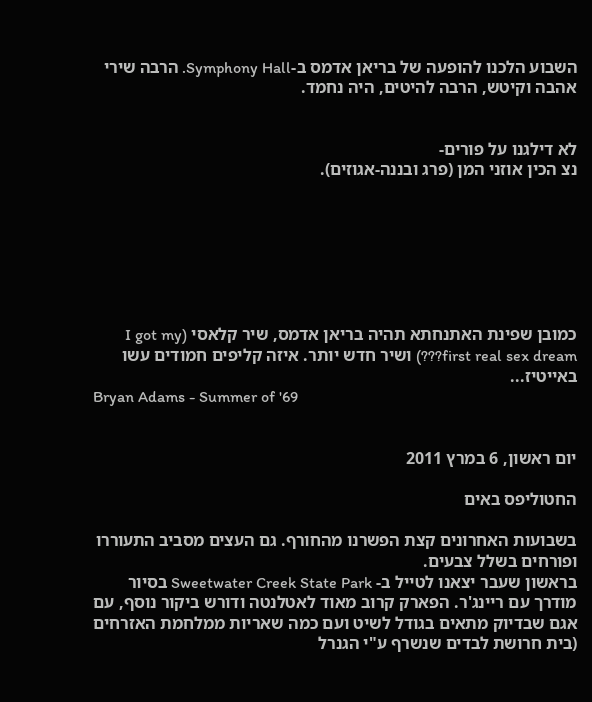השבוע הלכנו להופעה של בריאן אדמס ב-Symphony Hall. הרבה שירי אהבה וקיטש, הרבה להיטים, היה נחמד.


לא דילגנו על פורים-
נצ הכין אוזני המן (פרג ובננה-אגוזים).







כמובן שפינת האתנחתא תהיה בריאן אדמס, שיר קלאסי (I got my first real sex dream???) ושיר חדש יותר. איזה קליפים חמודים עשו באייטיז...
Bryan Adams - Summer of '69


יום ראשון, 6 במרץ 2011

החטוליפס באים

בשבועות האחרונים קצת הפשרנו מהחורף. גם העצים מסביב התעוררו ופורחים בשלל צבעים.
בראשון שעבר יצאנו לטייל ב- Sweetwater Creek State Park בסיור מודרך עם ריינג'ר. הפארק קרוב מאוד לאטלנטה ודורש ביקור נוסף, עם אגם שבדיוק מתאים בגודל לשיט ועם כמה שאריות ממלחמת האזרחים (בית חרושת לבדים שנשרף ע"י הגנרל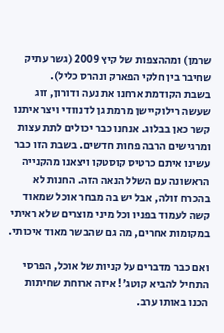שרמן) ומההצפות של קיץ 2009 (גשר עתיק שחיבר בין חלקי הפארק ונהרס כליל).
בשבת הקודמת ארחנו את נעה ודורון, זוג שעשה רילוקיישן מרמת גן לדנוודי ויצר איתנו קשר כאן בבלוג. אנחנו כבר יכולים לתת עצות ומרגישים הרבה פחות חדשים. בשבת הזו כבר עשינו איתם כרטיס קוסטקו ויצאנו מהקנייה הראשונה עם השלל הנאה הזה. החנות לא בהכרח זולה, אבל יש בה מבחר אוכל שמאוד קשה לעמוד בפניו וכל מיני מוצרים שלא ראיתי במקומות אחרים, מה גם שהבשר מאוד איכותי.

ואם כבר מדברים על קניות של אוכל, הפרסי התחיל להביא קוטג'! איזה ארוחת שחיתות הכנו באותו ערב.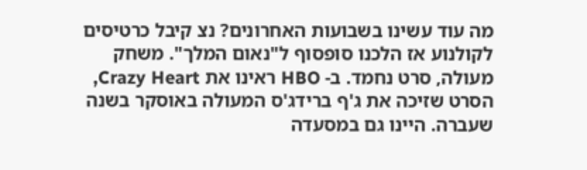מה עוד עשינו בשבועות האחרונים? נצ קיבל כרטיסים לקולנוע אז הלכנו סופסוף ל"נאום המלך". משחק מעולה, סרט נחמד. ב- HBO ראינו את Crazy Heart, הסרט שזיכה את ג'ף ברידג'ס המעולה באוסקר בשנה שעברה. היינו גם במסעדה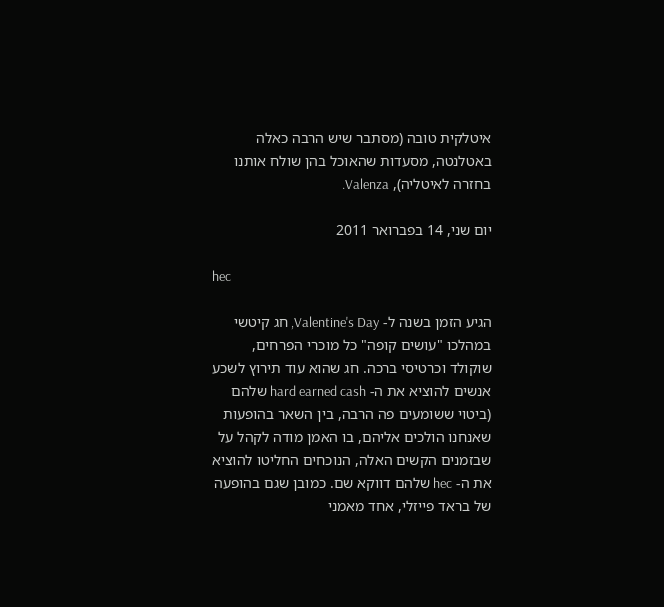איטלקית טובה (מסתבר שיש הרבה כאלה באטלנטה, מסעדות שהאוכל בהן שולח אותנו בחזרה לאיטליה), Valenza.

יום שני, 14 בפברואר 2011

hec

הגיע הזמן בשנה ל- Valentine's Day, חג קיטשי במהלכו "עושים קופה" כל מוכרי הפרחים, שוקולד וכרטיסי ברכה. חג שהוא עוד תירוץ לשכע אנשים להוציא את ה- hard earned cash שלהם (ביטוי ששומעים פה הרבה, בין השאר בהופעות שאנחנו הולכים אליהם, בו האמן מודה לקהל על שבזמנים הקשים האלה, הנוכחים החליטו להוציא את ה- hec שלהם דווקא שם. כמובן שגם בהופעה של בראד פייזלי, אחד מאמני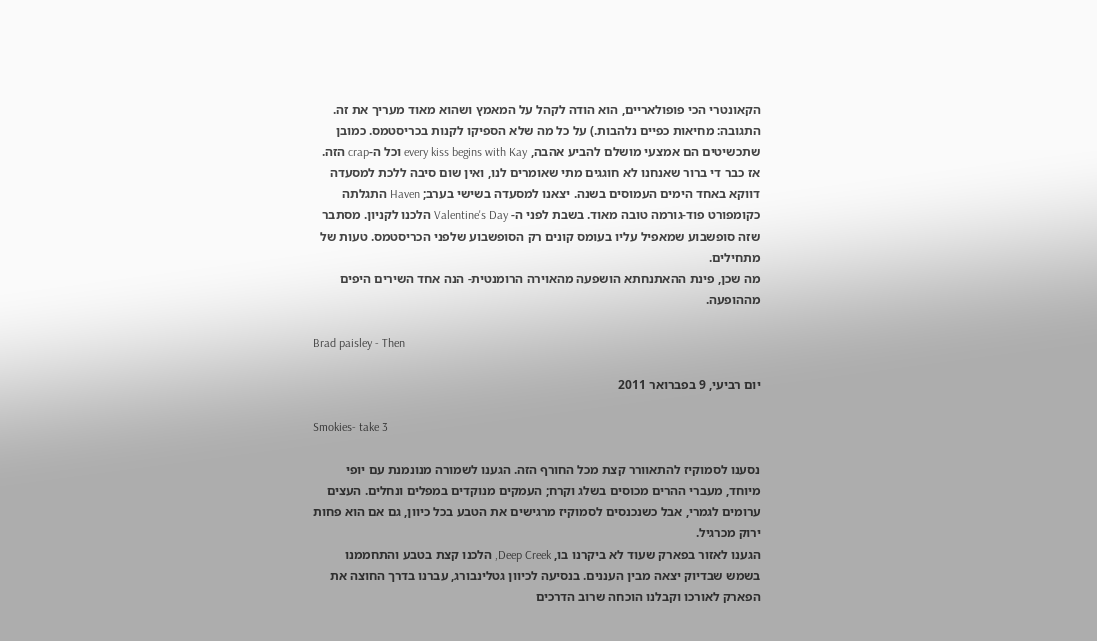הקאונטרי הכי פופולאריים, הוא הודה לקהל על המאמץ ושהוא מאוד מעריך את זה. התגובה: מחיאות כפיים נלהבות.) על כל מה שלא הספיקו לקנות בכריסטמס. כמובן שתכשיטים הם אמצעי מושלם להביע אהבה, every kiss begins with Kay וכל ה-crap הזה.
אז כבר די ברור שאנחנו לא חוגגים מתי שאומרים לנו, ואין שום סיבה ללכת למסעדה דווקא באחד הימים העמוסים בשנה. יצאנו למסעדה בשישי בערב; Haven התגלתה כקומפורט פוד-גורמה טובה מאוד. בשבת לפני ה- Valentine's Day הלכנו לקניון. מסתבר שזה סופשבוע שמאפיל עליו בעומס קונים רק הסופשבוע שלפני הכריסטמס. טעות של מתחילים.
מה שכן, פינת ההאתנחתא הושפעה מהאוירה הרומנטית- הנה אחד השירים היפים מההופעה.

Brad paisley - Then

יום רביעי, 9 בפברואר 2011

Smokies- take 3

נסענו לסמוקיז להתאוורר קצת מכל החורף הזה. הגענו לשמורה מנונמנת עם יופי מיוחד, מעברי ההרים מכוסים בשלג וקרח; העמקים מנוקדים במפלים ונחלים. העצים ערומים לגמרי, אבל כשנכנסים לסמוקיז מרגישים את הטבע בכל כיוון, גם אם הוא פחות ירוק מכרגיל.
הגענו לאזור בפארק שעוד לא ביקרנו בו, Deep Creek, הלכנו קצת בטבע והתחממנו בשמש שבדיוק יצאה מבין העננים. בנסיעה לכיוון גטלינבורג, עברנו בדרך החוצה את הפארק לאורכו וקבלנו הוכחה שרוב הדרכים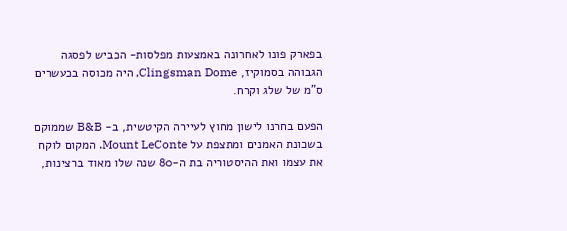בפארק פונו לאחרונה באמצעות מפלסות- הכביש לפסגה הגבוהה בסמוקיז, Clingsman Dome, היה מכוסה בכעשרים ס"מ של שלג וקרח.

הפעם בחרנו לישון מחוץ לעיירה הקיטשית, ב- B&B שממוקם בשכונת האמנים ומתצפת על Mount LeConte. המקום לוקח את עצמו ואת ההיסטוריה בת ה-80 שנה שלו מאוד ברצינות,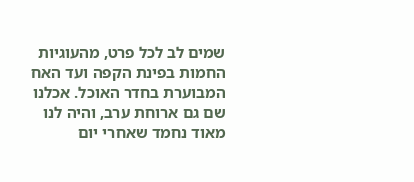שמים לב לכל פרט, מהעוגיות החמות בפינת הקפה ועד האח המבוערת בחדר האוכל. אכלנו שם גם ארוחת ערב, והיה לנו מאוד נחמד שאחרי יום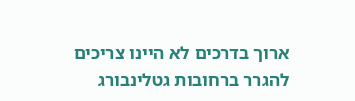ארוך בדרכים לא היינו צריכים להגרר ברחובות גטלינבורג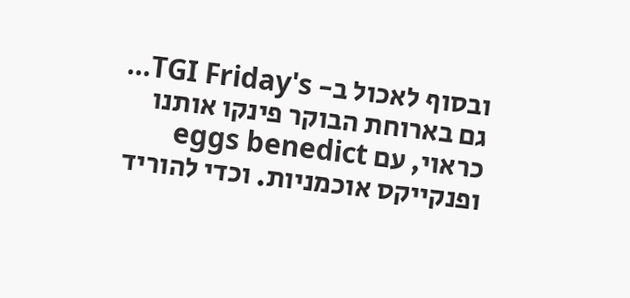ובסוף לאכול ב- TGI Friday's... גם בארוחת הבוקר פינקו אותנו כראוי, עם eggs benedict ופנקייקס אוכמניות. וכדי להוריד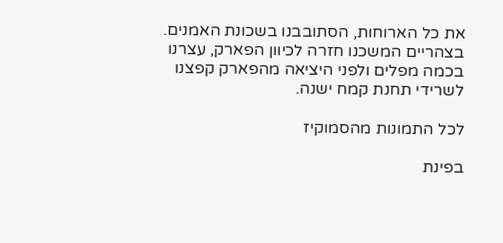את כל הארוחות, הסתובבנו בשכונת האמנים. בצהריים המשכנו חזרה לכיוון הפארק, עצרנו בכמה מפלים ולפני היציאה מהפארק קפצנו לשרידי תחנת קמח ישנה.

לכל התמונות מהסמוקיז

בפינת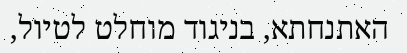האתנחתא, בניגוד מוחלט לטיול,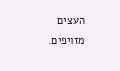העצים מזויפים.